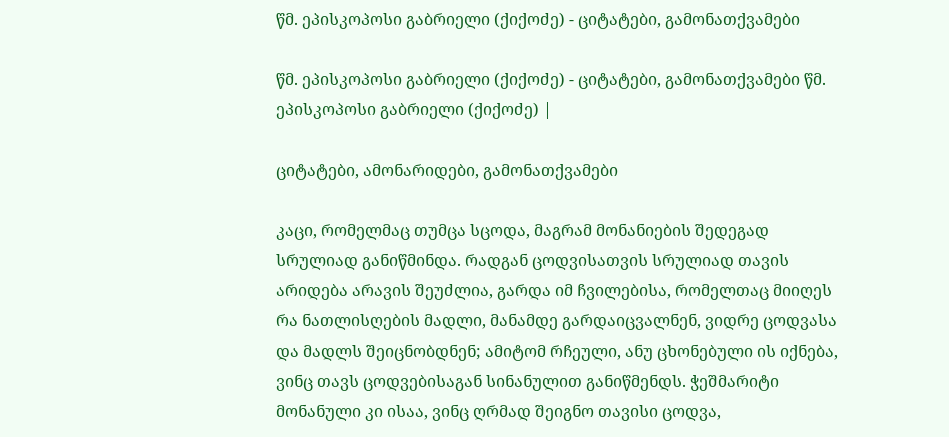წმ. ეპისკოპოსი გაბრიელი (ქიქოძე) - ციტატები, გამონათქვამები

წმ. ეპისკოპოსი გაბრიელი (ქიქოძე) - ციტატები, გამონათქვამები წმ. ეპისკოპოსი გაბრიელი (ქიქოძე) |

ციტატები, ამონარიდები, გამონათქვამები

კაცი, რომელმაც თუმცა სცოდა, მაგრამ მონანიების შედეგად სრულიად განიწმინდა. რადგან ცოდვისათვის სრულიად თავის არიდება არავის შეუძლია, გარდა იმ ჩვილებისა, რომელთაც მიიღეს რა ნათლისღების მადლი, მანამდე გარდაიცვალნენ, ვიდრე ცოდვასა და მადლს შეიცნობდნენ; ამიტომ რჩეული, ანუ ცხონებული ის იქნება, ვინც თავს ცოდვებისაგან სინანულით განიწმენდს. ჭეშმარიტი მონანული კი ისაა, ვინც ღრმად შეიგნო თავისი ცოდვა,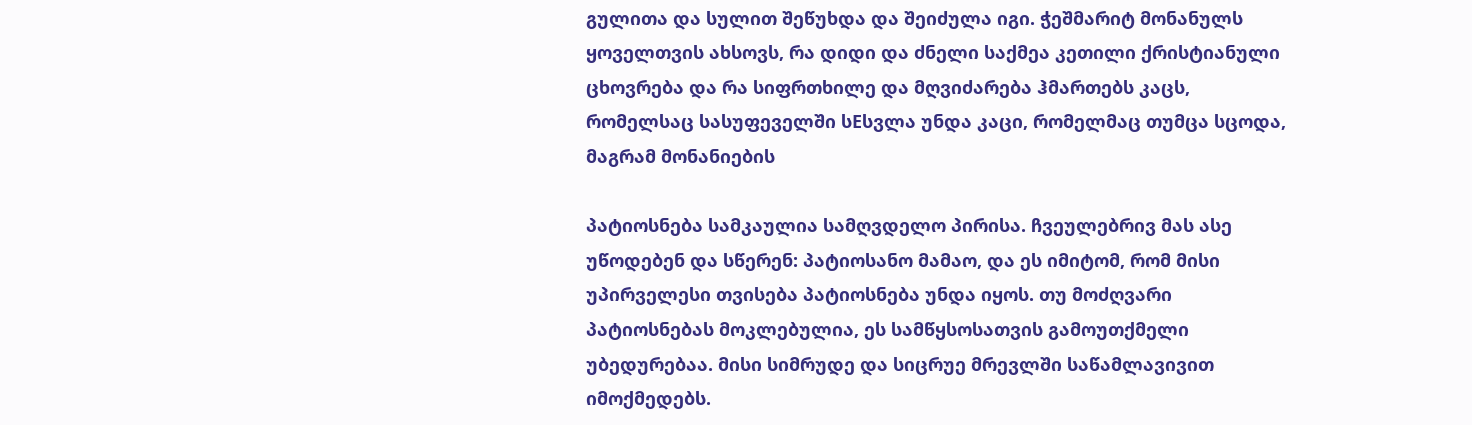გულითა და სულით შეწუხდა და შეიძულა იგი. ჭეშმარიტ მონანულს ყოველთვის ახსოვს, რა დიდი და ძნელი საქმეა კეთილი ქრისტიანული ცხოვრება და რა სიფრთხილე და მღვიძარება ჰმართებს კაცს, რომელსაც სასუფეველში სEსვლა უნდა კაცი, რომელმაც თუმცა სცოდა, მაგრამ მონანიების

პატიოსნება სამკაულია სამღვდელო პირისა. ჩვეულებრივ მას ასე უწოდებენ და სწერენ: პატიოსანო მამაო, და ეს იმიტომ, რომ მისი უპირველესი თვისება პატიოსნება უნდა იყოს. თუ მოძღვარი პატიოსნებას მოკლებულია, ეს სამწყსოსათვის გამოუთქმელი უბედურებაა. მისი სიმრუდე და სიცრუე მრევლში საწამლავივით იმოქმედებს.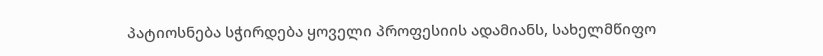პატიოსნება სჭირდება ყოველი პროფესიის ადამიანს, სახელმწიფო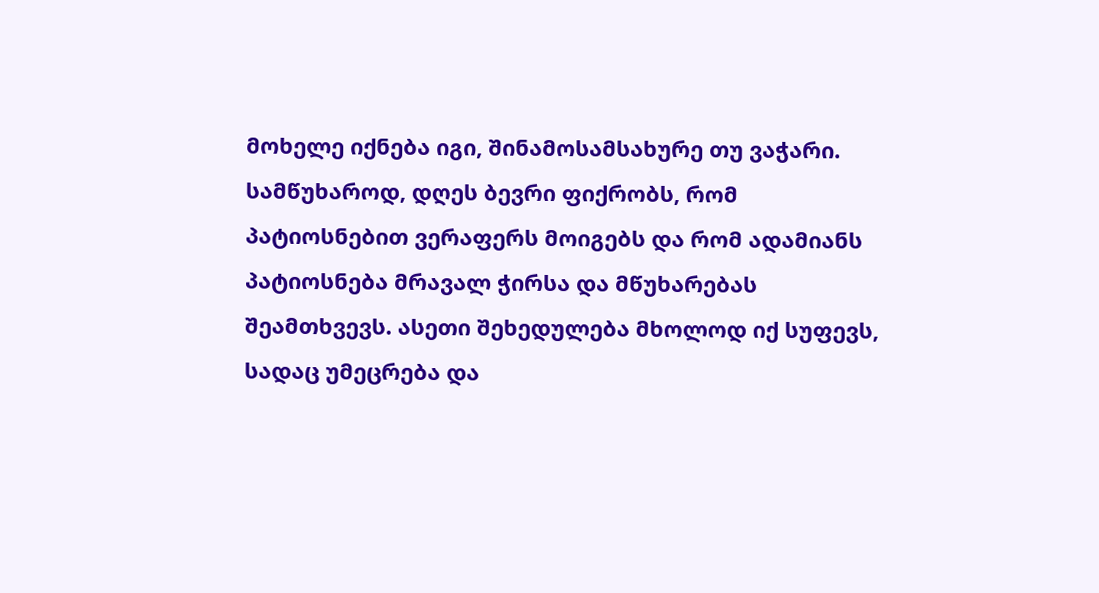მოხელე იქნება იგი, შინამოსამსახურე თუ ვაჭარი. სამწუხაროდ, დღეს ბევრი ფიქრობს, რომ პატიოსნებით ვერაფერს მოიგებს და რომ ადამიანს პატიოსნება მრავალ ჭირსა და მწუხარებას შეამთხვევს. ასეთი შეხედულება მხოლოდ იქ სუფევს, სადაც უმეცრება და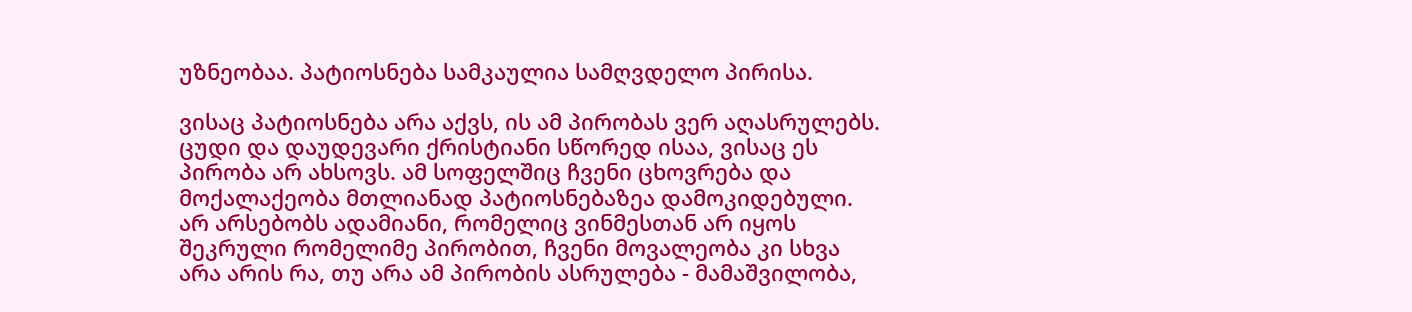უზნეობაა. პატიოსნება სამკაულია სამღვდელო პირისა.

ვისაც პატიოსნება არა აქვს, ის ამ პირობას ვერ აღასრულებს. ცუდი და დაუდევარი ქრისტიანი სწორედ ისაა, ვისაც ეს პირობა არ ახსოვს. ამ სოფელშიც ჩვენი ცხოვრება და მოქალაქეობა მთლიანად პატიოსნებაზეა დამოკიდებული. არ არსებობს ადამიანი, რომელიც ვინმესთან არ იყოს შეკრული რომელიმე პირობით, ჩვენი მოვალეობა კი სხვა არა არის რა, თუ არა ამ პირობის ასრულება - მამაშვილობა,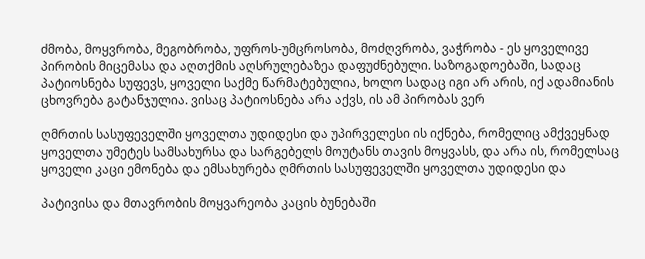ძმობა, მოყვრობა, მეგობრობა, უფროს-უმცროსობა, მოძღვრობა, ვაჭრობა - ეს ყოველივე პირობის მიცემასა და აღთქმის აღსრულებაზეა დაფუძნებული. საზოგადოებაში, სადაც პატიოსნება სუფევს, ყოველი საქმე წარმატებულია, ხოლო სადაც იგი არ არის, იქ ადამიანის ცხოვრება გატანჯულია. ვისაც პატიოსნება არა აქვს, ის ამ პირობას ვერ

ღმრთის სასუფეველში ყოველთა უდიდესი და უპირველესი ის იქნება, რომელიც ამქვეყნად ყოველთა უმეტეს სამსახურსა და სარგებელს მოუტანს თავის მოყვასს, და არა ის, რომელსაც ყოველი კაცი ემონება და ემსახურება ღმრთის სასუფეველში ყოველთა უდიდესი და

პატივისა და მთავრობის მოყვარეობა კაცის ბუნებაში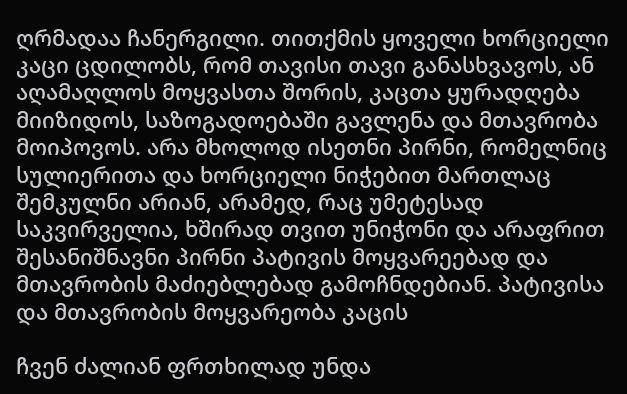ღრმადაა ჩანერგილი. თითქმის ყოველი ხორციელი კაცი ცდილობს, რომ თავისი თავი განასხვავოს, ან აღამაღლოს მოყვასთა შორის, კაცთა ყურადღება მიიზიდოს, საზოგადოებაში გავლენა და მთავრობა მოიპოვოს. არა მხოლოდ ისეთნი პირნი, რომელნიც სულიერითა და ხორციელი ნიჭებით მართლაც შემკულნი არიან, არამედ, რაც უმეტესად საკვირველია, ხშირად თვით უნიჭონი და არაფრით შესანიშნავნი პირნი პატივის მოყვარეებად და მთავრობის მაძიებლებად გამოჩნდებიან. პატივისა და მთავრობის მოყვარეობა კაცის

ჩვენ ძალიან ფრთხილად უნდა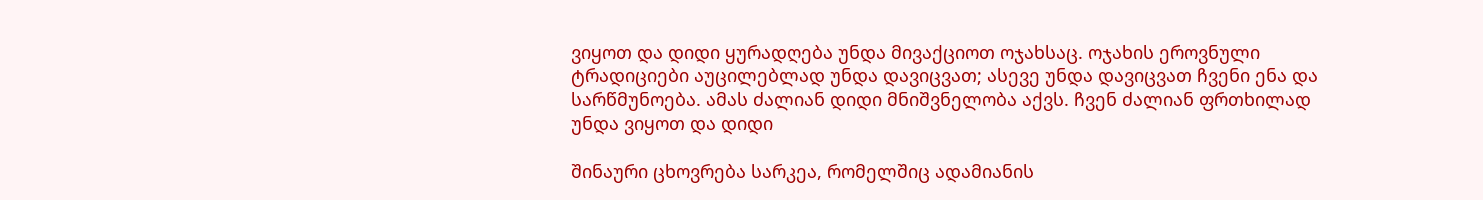ვიყოთ და დიდი ყურადღება უნდა მივაქციოთ ოჯახსაც. ოჯახის ეროვნული ტრადიციები აუცილებლად უნდა დავიცვათ; ასევე უნდა დავიცვათ ჩვენი ენა და სარწმუნოება. ამას ძალიან დიდი მნიშვნელობა აქვს. ჩვენ ძალიან ფრთხილად უნდა ვიყოთ და დიდი

შინაური ცხოვრება სარკეა, რომელშიც ადამიანის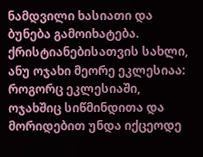ნამდვილი ხასიათი და ბუნება გამოიხატება. ქრისტიანებისათვის სახლი, ანუ ოჯახი მეორე ეკლესიაა: როგორც ეკლესიაში, ოჯახშიც სიწმინდითა და მორიდებით უნდა იქცეოდე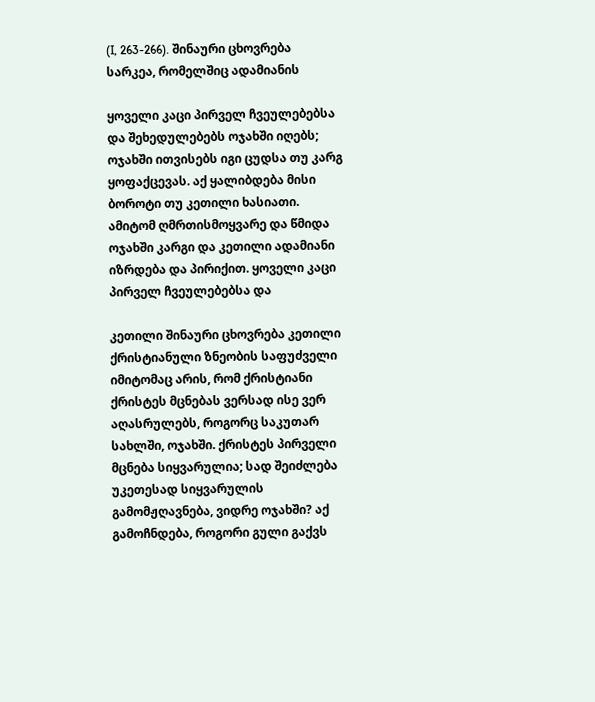(I, 263-266). შინაური ცხოვრება სარკეა, რომელშიც ადამიანის

ყოველი კაცი პირველ ჩვეულებებსა და შეხედულებებს ოჯახში იღებს; ოჯახში ითვისებს იგი ცუდსა თუ კარგ ყოფაქცევას. აქ ყალიბდება მისი ბოროტი თუ კეთილი ხასიათი. ამიტომ ღმრთისმოყვარე და წმიდა ოჯახში კარგი და კეთილი ადამიანი იზრდება და პირიქით. ყოველი კაცი პირველ ჩვეულებებსა და

კეთილი შინაური ცხოვრება კეთილი ქრისტიანული ზნეობის საფუძველი იმიტომაც არის, რომ ქრისტიანი ქრისტეს მცნებას ვერსად ისე ვერ აღასრულებს, როგორც საკუთარ სახლში, ოჯახში. ქრისტეს პირველი მცნება სიყვარულია; სად შეიძლება უკეთესად სიყვარულის გამომჟღავნება, ვიდრე ოჯახში? აქ გამოჩნდება, როგორი გული გაქვს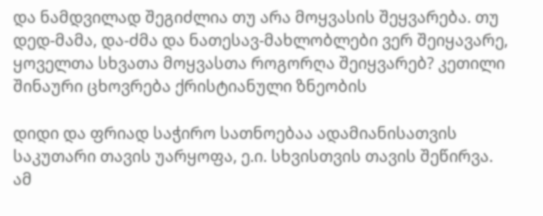და ნამდვილად შეგიძლია თუ არა მოყვასის შეყვარება. თუ დედ-მამა, და-ძმა და ნათესავ-მახლობლები ვერ შეიყავარე, ყოველთა სხვათა მოყვასთა როგორღა შეიყვარებ? კეთილი შინაური ცხოვრება ქრისტიანული ზნეობის

დიდი და ფრიად საჭირო სათნოებაა ადამიანისათვის საკუთარი თავის უარყოფა, ე.ი. სხვისთვის თავის შეწირვა. ამ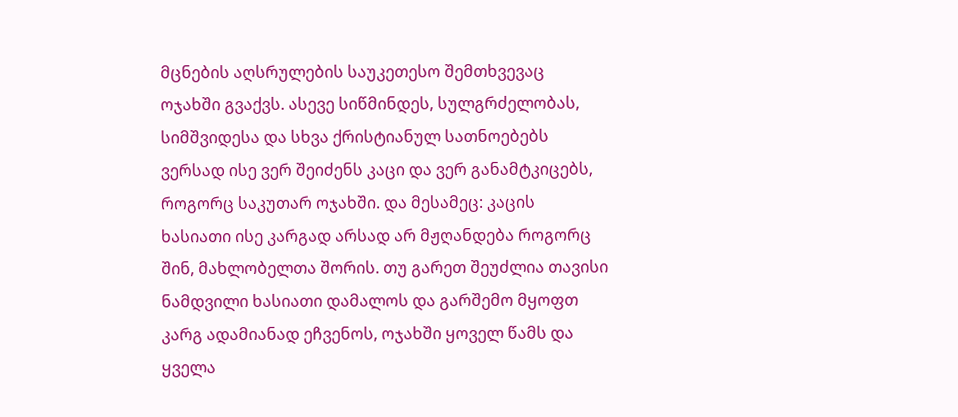მცნების აღსრულების საუკეთესო შემთხვევაც ოჯახში გვაქვს. ასევე სიწმინდეს, სულგრძელობას, სიმშვიდესა და სხვა ქრისტიანულ სათნოებებს ვერსად ისე ვერ შეიძენს კაცი და ვერ განამტკიცებს, როგორც საკუთარ ოჯახში. და მესამეც: კაცის ხასიათი ისე კარგად არსად არ მჟღანდება როგორც შინ, მახლობელთა შორის. თუ გარეთ შეუძლია თავისი ნამდვილი ხასიათი დამალოს და გარშემო მყოფთ კარგ ადამიანად ეჩვენოს, ოჯახში ყოველ წამს და ყველა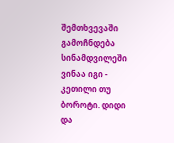შემთხვევაში გამოჩნდება სინამდვილეში ვინაა იგი - კეთილი თუ ბოროტი. დიდი და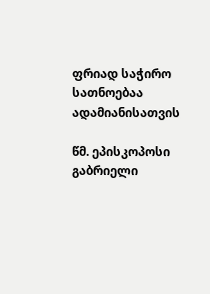ფრიად საჭირო სათნოებაა ადამიანისათვის

წმ. ეპისკოპოსი გაბრიელი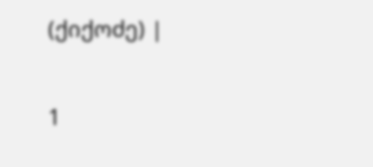(ქიქოძე) |

1